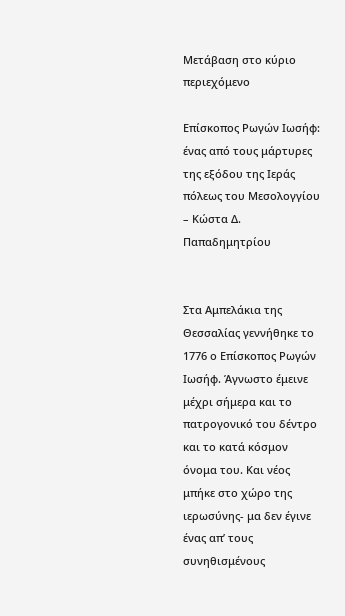Μετάβαση στο κύριο περιεχόμενο

Επίσκοπος Ρωγών Ιωσήφ: ένας από τους μάρτυρες της εξόδου της Ιεράς πόλεως του Μεσολογγίου – Κώστα Δ. Παπαδημητρίου


Στα Αμπελάκια της Θεσσαλίας γεννήθηκε το 1776 ο Επίσκοπος Ρωγών Ιωσήφ. Άγνωστο έμεινε μέχρι σήμερα και το πατρογονικό του δέντρο και το κατά κόσμον όνομα του. Και νέος μπήκε στο χώρο της ιερωσύνης- μα δεν έγινε ένας απ’ τους συνηθισμένους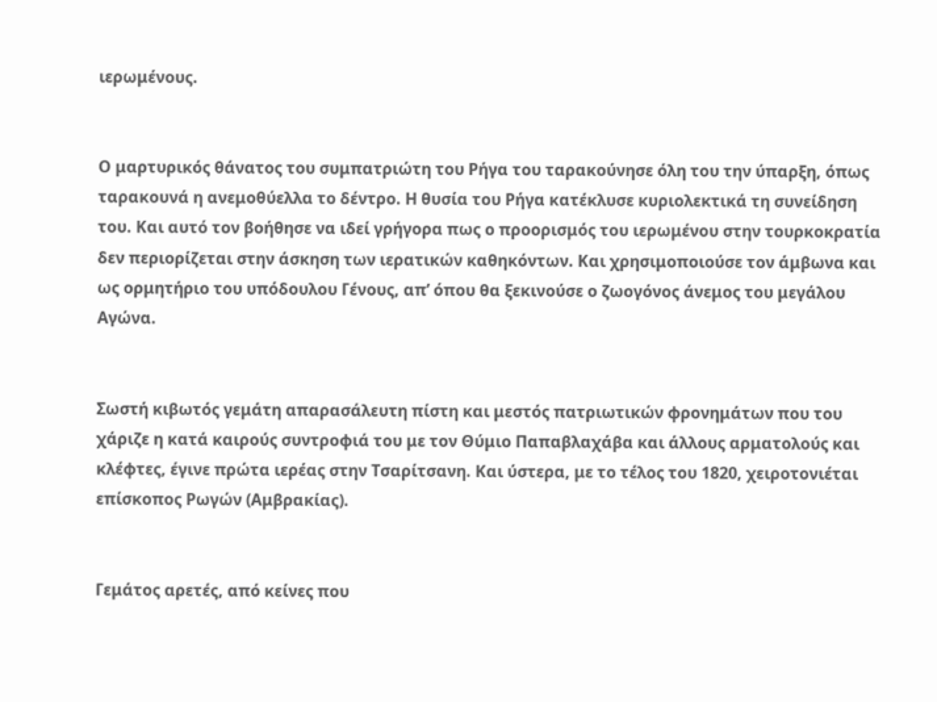ιερωμένους.


Ο μαρτυρικός θάνατος του συμπατριώτη του Ρήγα του ταρακούνησε όλη του την ύπαρξη, όπως ταρακουνά η ανεμοθύελλα το δέντρο. Η θυσία του Ρήγα κατέκλυσε κυριολεκτικά τη συνείδηση του. Και αυτό τον βοήθησε να ιδεί γρήγορα πως ο προορισμός του ιερωμένου στην τουρκοκρατία δεν περιορίζεται στην άσκηση των ιερατικών καθηκόντων. Και χρησιμοποιούσε τον άμβωνα και ως ορμητήριο του υπόδουλου Γένους, απ’ όπου θα ξεκινούσε ο ζωογόνος άνεμος του μεγάλου Αγώνα.


Σωστή κιβωτός γεμάτη απαρασάλευτη πίστη και μεστός πατριωτικών φρονημάτων που του χάριζε η κατά καιρούς συντροφιά του με τον Θύμιο Παπαβλαχάβα και άλλους αρματολούς και κλέφτες, έγινε πρώτα ιερέας στην Τσαρίτσανη. Και ύστερα, με το τέλος του 1820, χειροτονιέται επίσκοπος Ρωγών (Αμβρακίας).


Γεμάτος αρετές, από κείνες που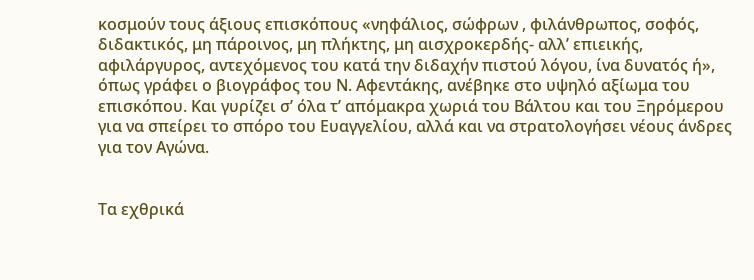κοσμούν τους άξιους επισκόπους «νηφάλιος, σώφρων , φιλάνθρωπος, σοφός, διδακτικός, μη πάροινος, μη πλήκτης, μη αισχροκερδής- αλλ’ επιεικής, αφιλάργυρος, αντεχόμενος του κατά την διδαχήν πιστού λόγου, ίνα δυνατός ή», όπως γράφει ο βιογράφος του Ν. Αφεντάκης, ανέβηκε στο υψηλό αξίωμα του επισκόπου. Και γυρίζει σ’ όλα τ’ απόμακρα χωριά του Βάλτου και του Ξηρόμερου για να σπείρει το σπόρο του Ευαγγελίου, αλλά και να στρατολογήσει νέους άνδρες για τον Αγώνα.


Τα εχθρικά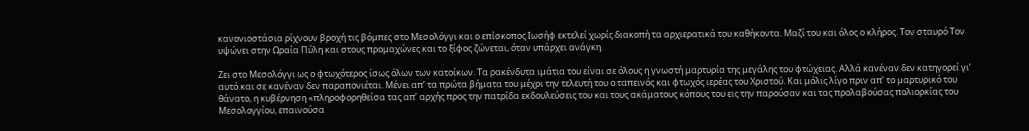κανονιοστάσια ρίχνουν βροχή τις βόμπες στο Μεσολόγγι και ο επίσκοπος Ιωσήφ εκτελεί χωρίς διακοπή τα αρχιερατικά του καθήκοντα. Μαζί του και όλος ο κλήρος. Τον σταυρό Τον υψώνει στην Ωραία Πύλη και στους προμαχώνες και το ξίφος ζώνεται, όταν υπάρχει ανάγκη.

Ζει στο Μεσολόγγι ως ο φτωχότερος ίσως όλων των κατοίκων. Τα ρακένδυτα ιμάτια του είναι σε όλους η γνωστή μαρτυρία της μεγάλης του φτώχειας. Αλλά κανέναν δεν κατηγορεί γι’ αυτό και σε κανέναν δεν παραπονιέται. Μένει απ’ τα πρώτα βήματα του μέχρι την τελευτή του ο ταπεινός και φτωχός ιερέας του Χριστού. Και μόλις λίγο πριν απ’ το μαρτυρικό του θάνατο, η κυβέρνηση «πληροφορηθείσα τας απ’ αρχής προς την πατρίδα εκδουλεύσεις του και τους ακάματους κόπους του εις την παρούσαν και τας προλαβούσας πολιορκίας του Μεσολογγίου, επαινούσα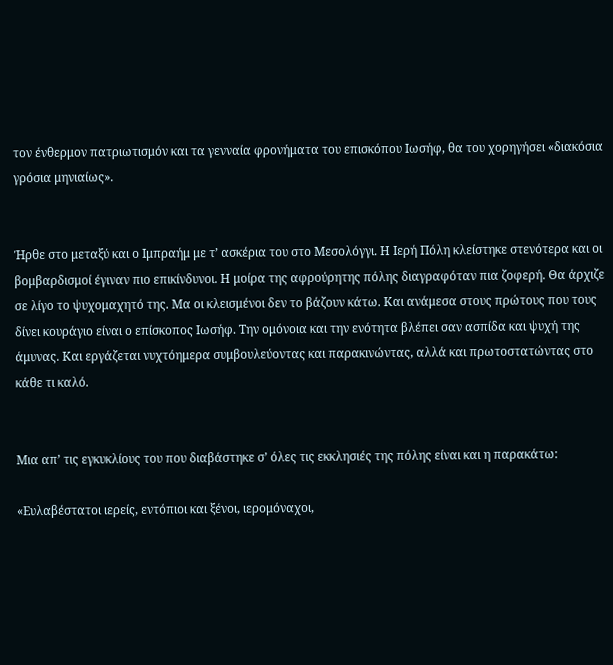τον ένθερμον πατριωτισμόν και τα γενναία φρονήματα του επισκόπου Ιωσήφ, θα του χορηγήσει «διακόσια γρόσια μηνιαίως».


Ήρθε στο μεταξύ και ο Ιμπραήμ με τ’ ασκέρια του στο Μεσολόγγι. Η Ιερή Πόλη κλείστηκε στενότερα και οι βομβαρδισμοί έγιναν πιο επικίνδυνοι. Η μοίρα της αφρούρητης πόλης διαγραφόταν πια ζοφερή. Θα άρχιζε σε λίγο το ψυχομαχητό της. Μα οι κλεισμένοι δεν το βάζουν κάτω. Και ανάμεσα στους πρώτους που τους δίνει κουράγιο είναι ο επίσκοπος Ιωσήφ. Την ομόνοια και την ενότητα βλέπει σαν ασπίδα και ψυχή της άμυνας. Και εργάζεται νυχτόημερα συμβουλεύοντας και παρακινώντας, αλλά και πρωτοστατώντας στο κάθε τι καλό.


Μια απ’ τις εγκυκλίους του που διαβάστηκε σ’ όλες τις εκκλησιές της πόλης είναι και η παρακάτω:

«Ευλαβέστατοι ιερείς, εντόπιοι και ξένοι, ιερομόναχοι,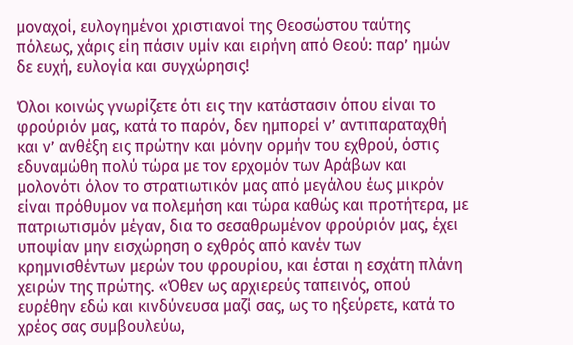μοναχοί, ευλογημένοι χριστιανοί της Θεοσώστου ταύτης πόλεως, χάρις είη πάσιν υμίν και ειρήνη από Θεού: παρ’ ημών δε ευχή, ευλογία και συγχώρησις!

Όλοι κοινώς γνωρίζετε ότι εις την κατάστασιν όπου είναι το φρούριόν μας, κατά το παρόν, δεν ημπορεί ν’ αντιπαραταχθή και ν’ ανθέξη εις πρώτην και μόνην ορμήν του εχθρού, όστις εδυναμώθη πολύ τώρα με τον ερχομόν των Αράβων και μολονότι όλον το στρατιωτικόν μας από μεγάλου έως μικρόν είναι πρόθυμον να πολεμήση και τώρα καθώς και προτήτερα, με πατριωτισμόν μέγαν, δια το σεσαθρωμένον φρούριόν μας, έχει υποψίαν μην εισχώρηση ο εχθρός από κανέν των κρημνισθέντων μερών του φρουρίου, και έσται η εσχάτη πλάνη χειρών της πρώτης. «Όθεν ως αρχιερεύς ταπεινός, οπού ευρέθην εδώ και κινδύνευσα μαζί σας, ως το ηξεύρετε, κατά το χρέος σας συμβουλεύω,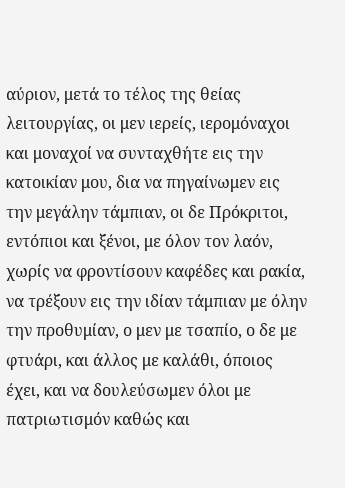αύριον, μετά το τέλος της θείας λειτουργίας, οι μεν ιερείς, ιερομόναχοι και μοναχοί να συνταχθήτε εις την κατοικίαν μου, δια να πηγαίνωμεν εις την μεγάλην τάμπιαν, οι δε Πρόκριτοι, εντόπιοι και ξένοι, με όλον τον λαόν, χωρίς να φροντίσουν καφέδες και ρακία, να τρέξουν εις την ιδίαν τάμπιαν με όλην την προθυμίαν, ο μεν με τσαπίο, ο δε με φτυάρι, και άλλος με καλάθι, όποιος έχει, και να δουλεύσωμεν όλοι με πατριωτισμόν καθώς και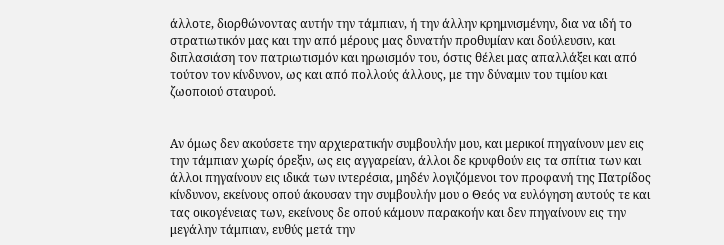άλλοτε, διορθώνοντας αυτήν την τάμπιαν, ή την άλλην κρημνισμένην, δια να ιδή το στρατιωτικόν μας και την από μέρους μας δυνατήν προθυμίαν και δούλευσιν, και διπλασιάση τον πατριωτισμόν και ηρωισμόν του, όστις θέλει μας απαλλάξει και από τούτον τον κίνδυνον, ως και από πολλούς άλλους, με την δύναμιν του τιμίου και ζωοποιού σταυρού.


Αν όμως δεν ακούσετε την αρχιερατικήν συμβουλήν μου, και μερικοί πηγαίνουν μεν εις την τάμπιαν χωρίς όρεξιν, ως εις αγγαρείαν, άλλοι δε κρυφθούν εις τα σπίτια των και άλλοι πηγαίνουν εις ιδικά των ιντερέσια, μηδέν λογιζόμενοι τον προφανή της Πατρίδος κίνδυνον, εκείνους οπού άκουσαν την συμβουλήν μου ο Θεός να ευλόγηση αυτούς τε και τας οικογένειας των, εκείνους δε οπού κάμουν παρακοήν και δεν πηγαίνουν εις την μεγάλην τάμπιαν, ευθύς μετά την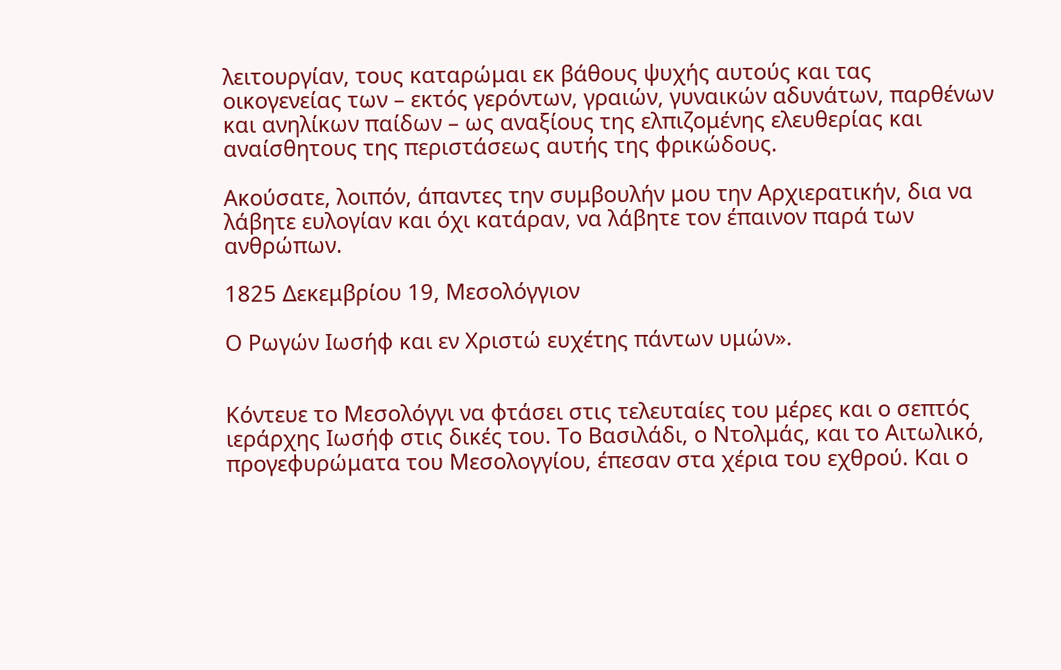λειτουργίαν, τους καταρώμαι εκ βάθους ψυχής αυτούς και τας οικογενείας των – εκτός γερόντων, γραιών, γυναικών αδυνάτων, παρθένων και ανηλίκων παίδων – ως αναξίους της ελπιζομένης ελευθερίας και αναίσθητους της περιστάσεως αυτής της φρικώδους.

Ακούσατε, λοιπόν, άπαντες την συμβουλήν μου την Αρχιερατικήν, δια να λάβητε ευλογίαν και όχι κατάραν, να λάβητε τον έπαινον παρά των ανθρώπων.

1825 Δεκεμβρίου 19, Μεσολόγγιον

Ο Ρωγών Ιωσήφ και εν Χριστώ ευχέτης πάντων υμών».


Κόντευε το Μεσολόγγι να φτάσει στις τελευταίες του μέρες και ο σεπτός ιεράρχης Ιωσήφ στις δικές του. Το Βασιλάδι, ο Ντολμάς, και το Αιτωλικό, προγεφυρώματα του Μεσολογγίου, έπεσαν στα χέρια του εχθρού. Και ο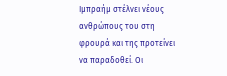Ιμπραήμ στέλνει νέους ανθρώπους του στη φρουρά και της προτείνει να παραδοθεί. Οι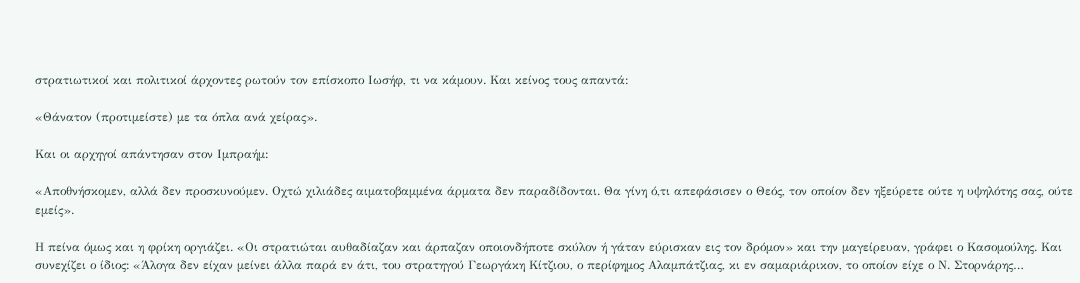στρατιωτικοί και πολιτικοί άρχοντες ρωτούν τον επίσκοπο Ιωσήφ, τι να κάμουν. Και κείνος τους απαντά:

«Θάνατον (προτιμείστε) με τα όπλα ανά χείρας».

Και οι αρχηγοί απάντησαν στον Ιμπραήμ:

«Αποθνήσκομεν, αλλά δεν προσκυνούμεν. Οχτώ χιλιάδες αιματοβαμμένα άρματα δεν παραδίδονται. Θα γίνη ό,τι απεφάσισεν ο Θεός, τον οποίον δεν ηξεύρετε ούτε η υψηλότης σας, ούτε εμείς».

Η πείνα όμως και η φρίκη οργιάζει. «Οι στρατιώται αυθαδίαζαν και άρπαζαν οποιονδήποτε σκύλον ή γάταν εύρισκαν εις τον δρόμον» και την μαγείρευαν, γράφει ο Κασομούλης. Και συνεχίζει ο ίδιος: «Άλογα δεν είχαν μείνει άλλα παρά εν άτι, του στρατηγού Γεωργάκη Κίτζιου, ο περίφημος Αλαμπάτζιας, κι εν σαμαριάρικον, το οποίον είχε ο Ν. Στορνάρης…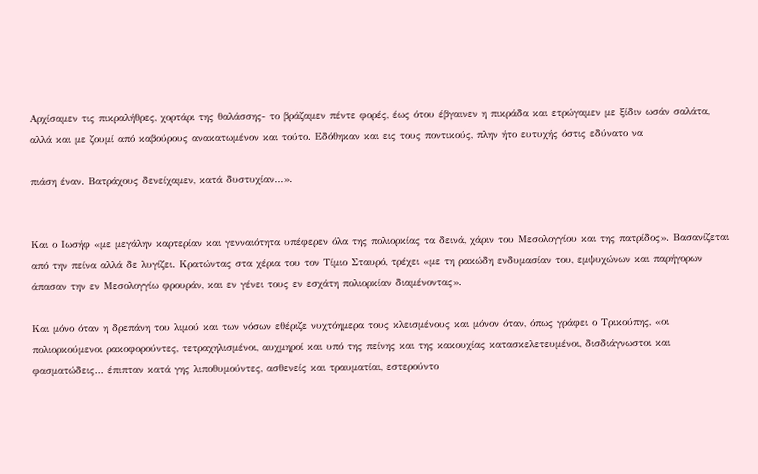Αρχίσαμεν τις πικραλήθρες, χορτάρι της θαλάσσης- το βράζαμεν πέντε φορές, έως ότου έβγαινεν η πικράδα και ετρώγαμεν με ξίδιν ωσάν σαλάτα, αλλά και με ζουμί από καβούρους ανακατωμένον και τούτο. Εδόθηκαν και εις τους ποντικούς, πλην ήτο ευτυχής όστις εδύνατο να

πιάση έναν. Βατράχους δενείχαμεν, κατά δυστυχίαν…».


Και ο Ιωσήφ «με μεγάλην καρτερίαν και γενναιότητα υπέφερεν όλα της πολιορκίας τα δεινά, χάριν του Μεσολογγίου και της πατρίδος». Βασανίζεται από την πείνα αλλά δε λυγίζει. Κρατώντας στα χέρια του τον Τίμιο Σταυρό, τρέχει «με τη ρακώδη ενδυμασίαν του, εμψυχώνων και παρήγορων άπασαν την εν Μεσολογγίω φρουράν, και εν γένει τους εν εσχάτη πολιορκίαν διαμένοντας».

Και μόνο όταν η δρεπάνη του λιμού και των νόσων εθέριζε νυχτόημερα τους κλεισμένους και μόνον όταν, όπως γράφει ο Τρικούπης, «οι πολιορκούμενοι ρακοφορούντες, τετραχηλισμένοι, αυχμηροί και υπό της πείνης και της κακουχίας κατασκελετευμένοι, δισδιάγνωστοι και φασματώδεις… έπιπταν κατά γης λιποθυμούντες, ασθενείς και τραυματίαι, εστερούντο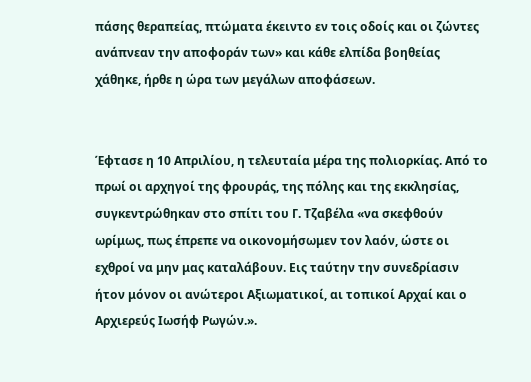πάσης θεραπείας, πτώματα έκειντο εν τοις οδοίς και οι ζώντες ανάπνεαν την αποφοράν των» και κάθε ελπίδα βοηθείας χάθηκε, ήρθε η ώρα των μεγάλων αποφάσεων.


Έφτασε η 10 Απριλίου, η τελευταία μέρα της πολιορκίας. Από το πρωί οι αρχηγοί της φρουράς, της πόλης και της εκκλησίας, συγκεντρώθηκαν στο σπίτι του Γ. Τζαβέλα «να σκεφθούν ωρίμως, πως έπρεπε να οικονομήσωμεν τον λαόν, ώστε οι εχθροί να μην μας καταλάβουν. Εις ταύτην την συνεδρίασιν ήτον μόνον οι ανώτεροι Αξιωματικοί, αι τοπικοί Αρχαί και ο Αρχιερεύς Ιωσήφ Ρωγών.».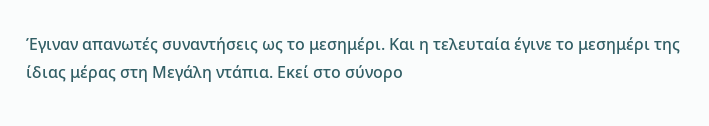Έγιναν απανωτές συναντήσεις ως το μεσημέρι. Και η τελευταία έγινε το μεσημέρι της ίδιας μέρας στη Μεγάλη ντάπια. Εκεί στο σύνορο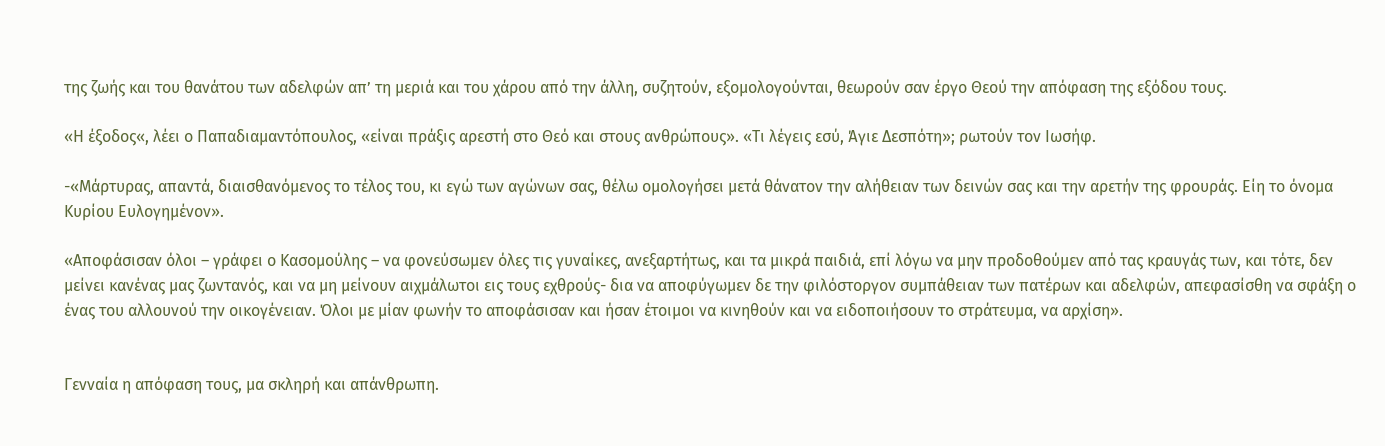της ζωής και του θανάτου των αδελφών απ’ τη μεριά και του χάρου από την άλλη, συζητούν, εξομολογούνται, θεωρούν σαν έργο Θεού την απόφαση της εξόδου τους.

«Η έξοδος«, λέει ο Παπαδιαμαντόπουλος, «είναι πράξις αρεστή στο Θεό και στους ανθρώπους». «Τι λέγεις εσύ, Άγιε Δεσπότη»; ρωτούν τον Ιωσήφ.

-«Μάρτυρας, απαντά, διαισθανόμενος το τέλος του, κι εγώ των αγώνων σας, θέλω ομολογήσει μετά θάνατον την αλήθειαν των δεινών σας και την αρετήν της φρουράς. Είη το όνομα Κυρίου Ευλογημένον».

«Αποφάσισαν όλοι – γράφει ο Κασομούλης – να φονεύσωμεν όλες τις γυναίκες, ανεξαρτήτως, και τα μικρά παιδιά, επί λόγω να μην προδοθούμεν από τας κραυγάς των, και τότε, δεν μείνει κανένας μας ζωντανός, και να μη μείνουν αιχμάλωτοι εις τους εχθρούς- δια να αποφύγωμεν δε την φιλόστοργον συμπάθειαν των πατέρων και αδελφών, απεφασίσθη να σφάξη ο ένας του αλλουνού την οικογένειαν. Όλοι με μίαν φωνήν το αποφάσισαν και ήσαν έτοιμοι να κινηθούν και να ειδοποιήσουν το στράτευμα, να αρχίση».


Γενναία η απόφαση τους, μα σκληρή και απάνθρωπη.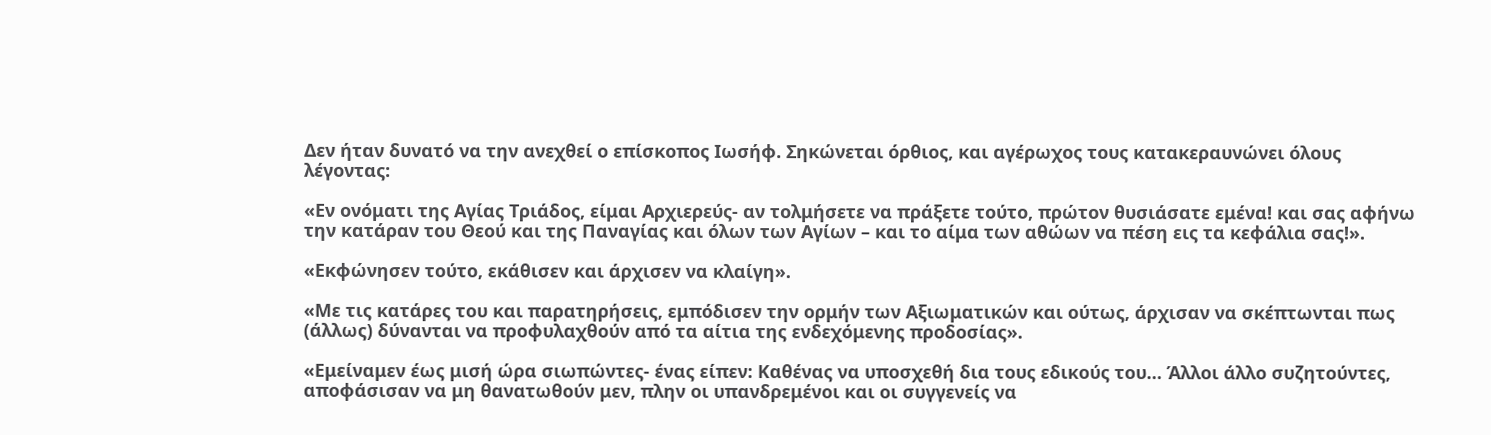Δεν ήταν δυνατό να την ανεχθεί ο επίσκοπος Ιωσήφ. Σηκώνεται όρθιος, και αγέρωχος τους κατακεραυνώνει όλους λέγοντας:

«Εν ονόματι της Αγίας Τριάδος, είμαι Αρχιερεύς- αν τολμήσετε να πράξετε τούτο, πρώτον θυσιάσατε εμένα! και σας αφήνω την κατάραν του Θεού και της Παναγίας και όλων των Αγίων – και το αίμα των αθώων να πέση εις τα κεφάλια σας!».

«Εκφώνησεν τούτο, εκάθισεν και άρχισεν να κλαίγη».

«Με τις κατάρες του και παρατηρήσεις, εμπόδισεν την ορμήν των Αξιωματικών και ούτως, άρχισαν να σκέπτωνται πως (άλλως) δύνανται να προφυλαχθούν από τα αίτια της ενδεχόμενης προδοσίας».

«Εμείναμεν έως μισή ώρα σιωπώντες- ένας είπεν: Καθένας να υποσχεθή δια τους εδικούς του… Άλλοι άλλο συζητούντες, αποφάσισαν να μη θανατωθούν μεν, πλην οι υπανδρεμένοι και οι συγγενείς να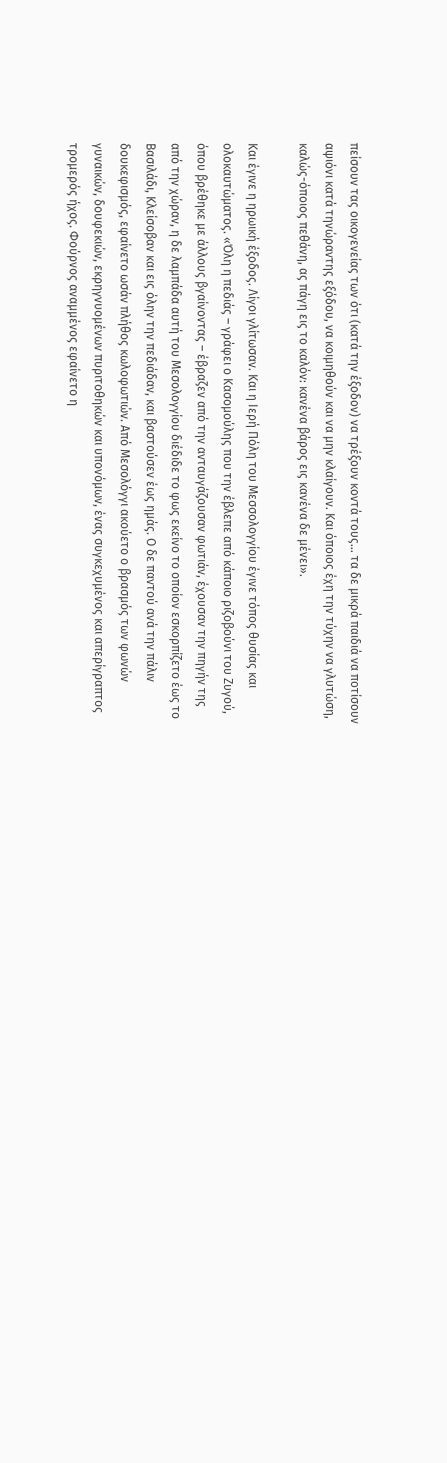πείσουν τας οικογενείας των ότι (κατά την έξοδον) να τρέξουν κοντά τους… τα δε μικρά παιδιά να ποτίσουν αψιόνι κατά τηνώραντης εξόδου, να κοιμηθούν και να μην κλαίγουν. Και όποιος έχη την τύχην να γλυτώση, καλώς-όποιος πεθάνη, ας πάγη εις το καλόν: κανένα βάρος εις κανένα δε μένει».

Και έγινε η ηρωική έξοδος. Λίγοι γλίτωσαν. Και η Ιερή Πόλη του Μεσσολογγίου έγινε τόπος θυσίας και ολοκαυτώματος. «Όλη η πεδιάς – γράφει ο Κασομούλης που την έβλεπε από κάποιο ριζοβούνι του Ζυγού, όπου βρέθηκε με άλλους βγαίνοντας – έβραζεν από την ανταυγάζουσαν φωτιάν, έχουσαν την πηγήν της από την χώραν, η δε λαμπάδα αυτή του Μεσολογγίου διέδιδε το φως εκείνο το οποίον εσκορπίζετο έως το Βασιλάδι, Κλείσοβαν και εις όλην την πεδιάδαν, και βαστούσεν έως ημάς. Ο δε παντού ανά την πάλιν δουκεφισμός, εφαίνετο ωσάν πλήθος κωλοφωτιών. Από Μεσολόγγι ακούετο ο βρασμός των φωνών γυναικών, δουφεκιών, εκρηγνυομένων πυριτοθηκών και υπονόμων, ένας συγκεχυμένος και απερίγραπτος τρομερός ήχος. Φούρνος αναμμένος εφαίνετο η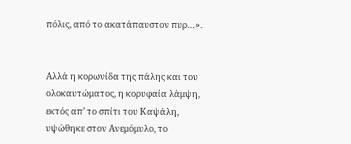πόλις, από το ακατάπαυστον πυρ…».


Αλλά η κορωνίδα της πάλης και του ολοκαυτώματος, η κορυφαία λάμψη, εκτός απ’ το σπίτι του Καψάλη, υψώθηκε στον Ανεμόμυλο, το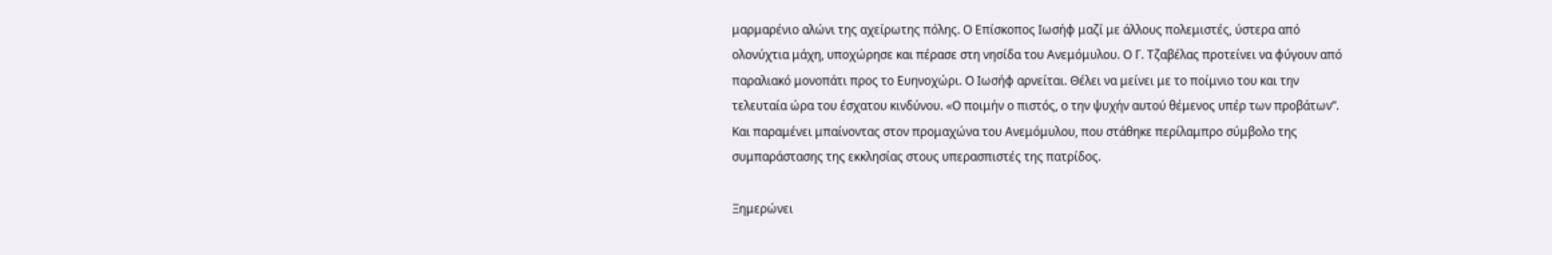μαρμαρένιο αλώνι της αχείρωτης πόλης. Ο Επίσκοπος Ιωσήφ μαζί με άλλους πολεμιστές, ύστερα από ολονύχτια μάχη, υποχώρησε και πέρασε στη νησίδα του Ανεμόμυλου. Ο Γ. Τζαβέλας προτείνει να φύγουν από παραλιακό μονοπάτι προς το Ευηνοχώρι. Ο Ιωσήφ αρνείται. Θέλει να μείνει με το ποίμνιο του και την τελευταία ώρα του έσχατου κινδύνου. «Ο ποιμήν ο πιστός, ο την ψυχήν αυτού θέμενος υπέρ των προβάτων”. Και παραμένει μπαίνοντας στον προμαχώνα του Ανεμόμυλου, που στάθηκε περίλαμπρο σύμβολο της συμπαράστασης της εκκλησίας στους υπερασπιστές της πατρίδος.

Ξημερώνει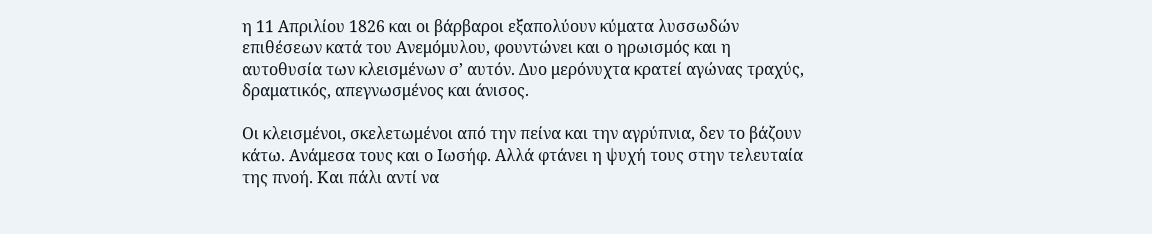η 11 Απριλίου 1826 και οι βάρβαροι εξαπολύουν κύματα λυσσωδών επιθέσεων κατά του Ανεμόμυλου, φουντώνει και ο ηρωισμός και η αυτοθυσία των κλεισμένων σ’ αυτόν. Δυο μερόνυχτα κρατεί αγώνας τραχύς, δραματικός, απεγνωσμένος και άνισος.

Οι κλεισμένοι, σκελετωμένοι από την πείνα και την αγρύπνια, δεν το βάζουν κάτω. Ανάμεσα τους και ο Ιωσήφ. Αλλά φτάνει η ψυχή τους στην τελευταία της πνοή. Και πάλι αντί να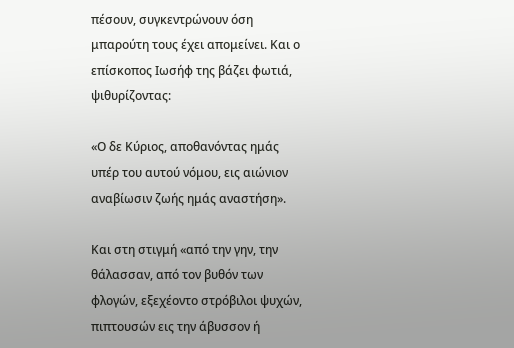πέσουν, συγκεντρώνουν όση μπαρούτη τους έχει απομείνει. Και ο επίσκοπος Ιωσήφ της βάζει φωτιά, ψιθυρίζοντας:

«Ο δε Κύριος, αποθανόντας ημάς υπέρ του αυτού νόμου, εις αιώνιον αναβίωσιν ζωής ημάς αναστήση».

Και στη στιγμή «από την γην, την θάλασσαν, από τον βυθόν των φλογών, εξεχέοντο στρόβιλοι ψυχών, πιπτουσών εις την άβυσσον ή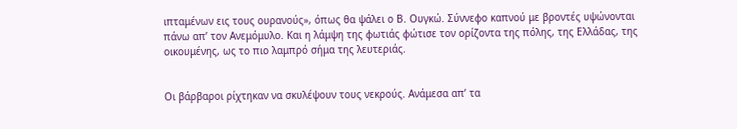ιπταμένων εις τους ουρανούς», όπως θα ψάλει ο Β. Ουγκώ. Σύννεφο καπνού με βροντές υψώνονται πάνω απ’ τον Ανεμόμυλο. Και η λάμψη της φωτιάς φώτισε τον ορίζοντα της πόλης, της Ελλάδας, της οικουμένης, ως το πιο λαμπρό σήμα της λευτεριάς.


Οι βάρβαροι ρίχτηκαν να σκυλέψουν τους νεκρούς. Ανάμεσα απ’ τα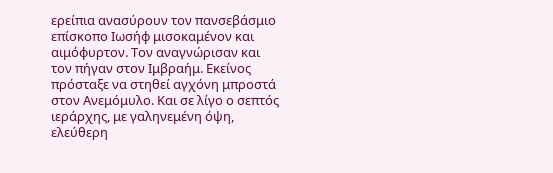ερείπια ανασύρουν τον πανσεβάσμιο επίσκοπο Ιωσήφ μισοκαμένον και αιμόφυρτον. Τον αναγνώρισαν και τον πήγαν στον Ιμβραήμ. Εκείνος πρόσταξε να στηθεί αγχόνη μπροστά στον Ανεμόμυλο. Και σε λίγο ο σεπτός ιεράρχης, με γαληνεμένη όψη, ελεύθερη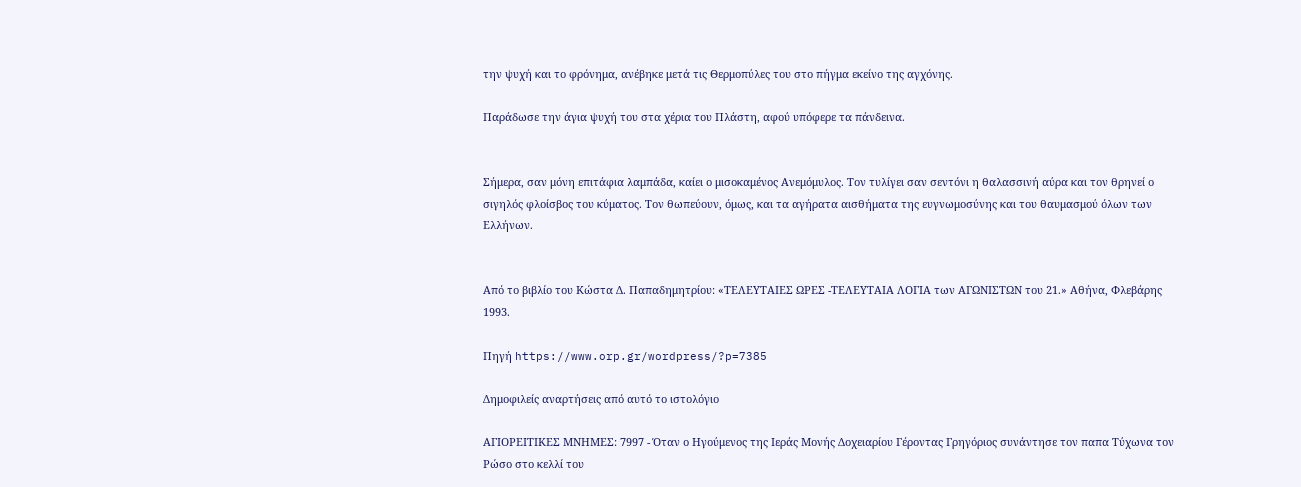την ψυχή και το φρόνημα, ανέβηκε μετά τις Θερμοπύλες του στο πήγμα εκείνο της αγχόνης.

Παράδωσε την άγια ψυχή του στα χέρια του Πλάστη, αφού υπόφερε τα πάνδεινα.


Σήμερα, σαν μόνη επιτάφια λαμπάδα, καίει ο μισοκαμένος Ανεμόμυλος. Τον τυλίγει σαν σεντόνι η θαλασσινή αύρα και τον θρηνεί ο σιγηλός φλοίσβος του κύματος. Τον θωπεύουν, όμως, και τα αγήρατα αισθήματα της ευγνωμοσύνης και του θαυμασμού όλων των Ελλήνων.


Από το βιβλίο του Κώστα Δ. Παπαδημητρίου: «ΤΕΛΕΥΤΑΙΕΣ ΩΡΕΣ -ΤΕΛΕΥΤΑΙΑ ΛΟΓΙΑ των ΑΓΩΝΙΣΤΩΝ του 21.» Αθήνα, Φλεβάρης 1993.

Πηγή https://www.orp.gr/wordpress/?p=7385

Δημοφιλείς αναρτήσεις από αυτό το ιστολόγιο

ΑΓΙΟΡΕΙΤΙΚΕΣ ΜΝΗΜΕΣ: 7997 - Όταν ο Ηγούμενος της Ιεράς Μονής Δοχειαρίου Γέροντας Γρηγόριος συνάντησε τον παπα Τύχωνα τον Ρώσο στο κελλί του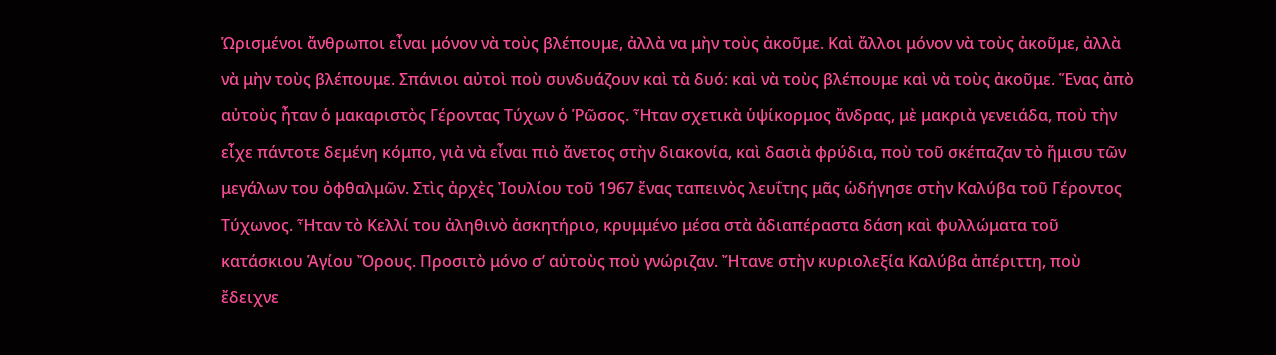Ὡρισμένοι ἄνθρωποι εἶναι μόνον νὰ τοὺς βλέπουμε, ἀλλὰ να μὴν τοὺς ἀκοῦμε. Καὶ ἄλλοι μόνον νὰ τοὺς ἀκοῦμε, ἀλλὰ νὰ μὴν τοὺς βλέπουμε. Σπάνιοι αὐτοὶ ποὺ συνδυάζουν καὶ τὰ δυό: καὶ νὰ τοὺς βλέπουμε καὶ νὰ τοὺς ἀκοῦμε. Ἕνας ἀπὸ αὐτοὺς ἦταν ὁ μακαριστὸς Γέροντας Τύχων ὁ Ῥῶσος. Ἦταν σχετικὰ ὑψίκορμος ἄνδρας, μὲ μακριὰ γενειάδα, ποὺ τὴν εἶχε πάντοτε δεμένη κόμπο, γιὰ νὰ εἶναι πιὸ ἄνετος στὴν διακονία, καὶ δασιὰ φρύδια, ποὺ τοῦ σκέπαζαν τὸ ἥμισυ τῶν μεγάλων του ὀφθαλμῶν. Στὶς ἀρχὲς Ἰουλίου τοῦ 1967 ἔνας ταπεινὸς λευΐτης μᾶς ὡδήγησε στὴν Καλύβα τοῦ Γέροντος Τύχωνος. Ἦταν τὸ Κελλί του ἀληθινὸ ἀσκητήριο, κρυμμένο μέσα στὰ ἀδιαπέραστα δάση καὶ φυλλώματα τοῦ κατάσκιου Ἁγίου Ὄρους. Προσιτὸ μόνο σ’ αὐτοὺς ποὺ γνώριζαν. Ἤτανε στὴν κυριολεξία Καλύβα ἀπέριττη, ποὺ ἔδειχνε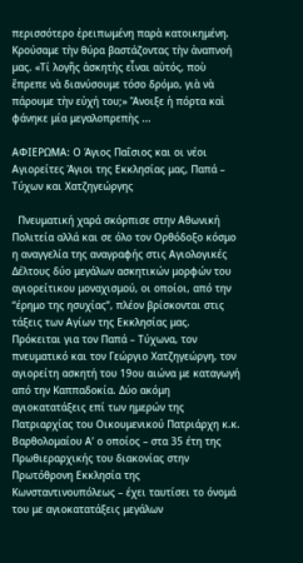περισσότερο ἐρειπωμένη παρὰ κατοικημένη. Κρούσαμε τὴν θύρα βαστάζοντας τὴν ἀναπνοή μας. «Τί λογῆς ἀσκητὴς εἶναι αὐτός, ποὺ ἔπρεπε νὰ διανύσουμε τόσο δρόμο, γιὰ νὰ πάρουμε τὴν εὐχή του;» Ἄνοιξε ἡ πόρτα καὶ φάνηκε μία μεγαλοπρεπὴς ...

ΑΦΙΕΡΩΜΑ: Ο Άγιος Παΐσιος και οι νέοι Αγιορείτες Άγιοι της Εκκλησίας μας, Παπά – Τύχων και Χατζηγεώργης

  Πνευματική χαρά σκόρπισε στην Αθωνική Πολιτεία αλλά και σε όλο τον Ορθόδοξο κόσμο η αναγγελία της αναγραφής στις Αγιολογικές Δέλτους δύο μεγάλων ασκητικών μορφών του αγιορείτικου μοναχισμού, οι οποίοι, από την “έρημο της ησυχίας”, πλέον βρίσκονται στις τάξεις των Αγίων της Εκκλησίας μας.  Πρόκειται για τον Παπά – Τύχωνα, τον πνευματικό και τον Γεώργιο Χατζηγεώργη, τον αγιορείτη ασκητή του 19ου αιώνα με καταγωγή από την Καππαδοκία. Δύο ακόμη αγιοκατατάξεις επί των ημερών της Πατριαρχίας του Οικουμενικού Πατριάρχη κ.κ. Βαρθολομαίου Α’ ο οποίος – στα 35 έτη της Πρωθιεραρχικής του διακονίας στην Πρωτόθρονη Εκκλησία της Κωνσταντινουπόλεως – έχει ταυτίσει το όνομά του με αγιοκατατάξεις μεγάλων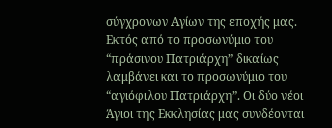σύγχρονων Αγίων της εποχής μας. Εκτός από το προσωνύμιο του “πράσινου Πατριάρχη” δικαίως λαμβάνει και το προσωνύμιο του “αγιόφιλου Πατριάρχη”. Οι δύο νέοι Άγιοι της Εκκλησίας μας συνδέονται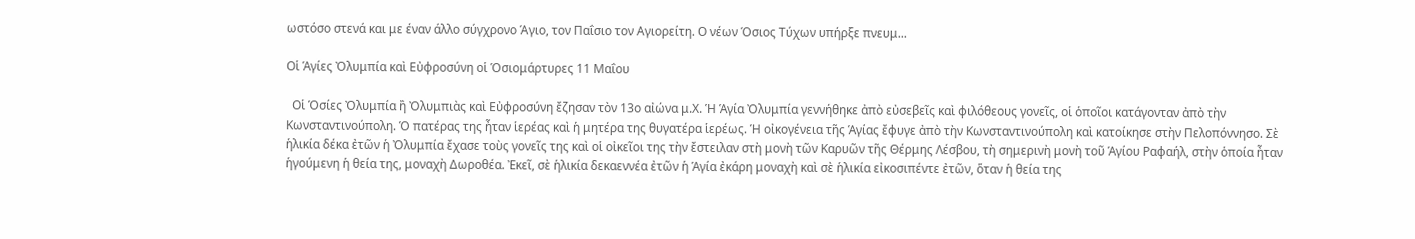ωστόσο στενά και με έναν άλλο σύγχρονο Άγιο, τον Παΐσιο τον Αγιορείτη. Ο νέων Όσιος Τύχων υπήρξε πνευμ...

Οἱ Ἁγίες Ὀλυμπία καὶ Εὐφροσύνη οἱ Ὁσιομάρτυρες 11 Μαΐου

  Οἱ Ὁσίες Ὀλυμπία ἢ Ὀλυμπιὰς καὶ Εὐφροσύνη ἔζησαν τὸν 13ο αἰώνα μ.Χ. Ἡ Ἁγία Ὀλυμπία γεννήθηκε ἀπὸ εὐσεβεῖς καὶ φιλόθεους γονεῖς, οἱ ὁποῖοι κατάγονταν ἀπὸ τὴν Κωνσταντινούπολη. Ὁ πατέρας της ἦταν ἱερέας καὶ ἡ μητέρα της θυγατέρα ἱερέως. Ἡ οἰκογένεια τῆς Ἁγίας ἔφυγε ἀπὸ τὴν Κωνσταντινούπολη καὶ κατοίκησε στὴν Πελοπόννησο. Σὲ ἡλικία δέκα ἐτῶν ἡ Ὀλυμπία ἔχασε τοὺς γονεῖς της καὶ οἱ οἰκεῖοι της τὴν ἔστειλαν στὴ μονὴ τῶν Καρυῶν τῆς Θέρμης Λέσβου, τὴ σημερινὴ μονὴ τοῦ Ἁγίου Ραφαήλ, στὴν ὁποία ἦταν ἡγούμενη ἡ θεία της, μοναχὴ Δωροθέα. Ἐκεῖ, σὲ ἡλικία δεκαεννέα ἐτῶν ἡ Ἁγία ἐκάρη μοναχὴ καὶ σὲ ἡλικία εἰκοσιπέντε ἐτῶν, ὅταν ἡ θεία της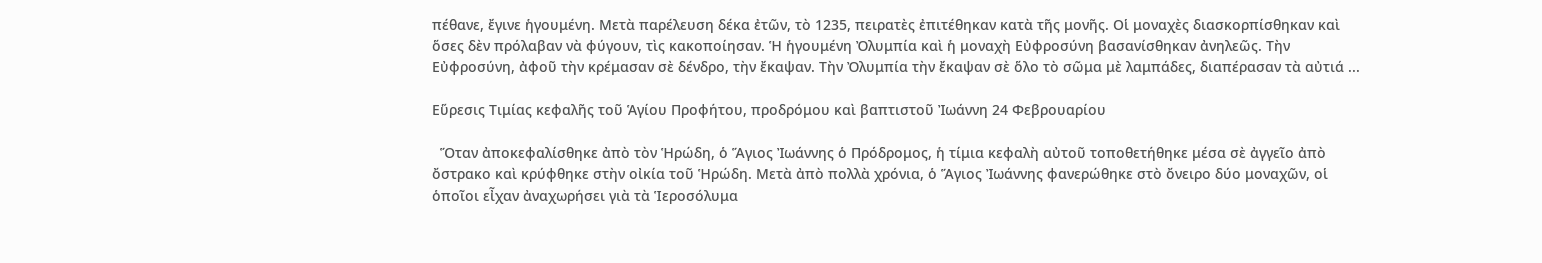πέθανε, ἔγινε ἡγουμένη. Μετὰ παρέλευση δέκα ἐτῶν, τὸ 1235, πειρατὲς ἐπιτέθηκαν κατὰ τῆς μονῆς. Οἱ μοναχὲς διασκορπίσθηκαν καὶ ὅσες δὲν πρόλαβαν νὰ φύγουν, τὶς κακοποίησαν. Ἡ ἡγουμένη Ὀλυμπία καὶ ἡ μοναχὴ Εὐφροσύνη βασανίσθηκαν ἀνηλεῶς. Τὴν Εὐφροσύνη, ἀφοῦ τὴν κρέμασαν σὲ δένδρο, τὴν ἔκαψαν. Τὴν Ὀλυμπία τὴν ἔκαψαν σὲ ὅλο τὸ σῶμα μὲ λαμπάδες, διαπέρασαν τὰ αὐτιά ...

Εὕρεσις Τιμίας κεφαλῆς τοῦ Ἁγίου Προφήτου, προδρόμου καὶ βαπτιστοῦ Ἰωάννη 24 Φεβρουαρίου

  Ὅταν ἀποκεφαλίσθηκε ἀπὸ τὸν Ἡρώδη, ὁ Ἅγιος Ἰωάννης ὁ Πρόδρομος, ἡ τίμια κεφαλὴ αὐτοῦ τοποθετήθηκε μέσα σὲ ἀγγεῖο ἀπὸ ὄστρακο καὶ κρύφθηκε στὴν οἰκία τοῦ Ἡρώδη. Μετὰ ἀπὸ πολλὰ χρόνια, ὁ Ἅγιος Ἰωάννης φανερώθηκε στὸ ὄνειρο δύο μοναχῶν, οἱ ὁποῖοι εἶχαν ἀναχωρήσει γιὰ τὰ Ἱεροσόλυμα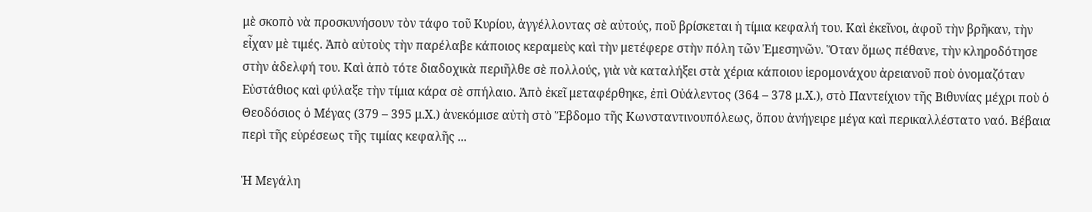μὲ σκοπὸ νὰ προσκυνήσουν τὸν τάφο τοῦ Κυρίου, ἀγγέλλοντας σὲ αὐτούς, ποῦ βρίσκεται ἡ τίμια κεφαλή του. Καὶ ἐκεῖνοι, ἀφοῦ τὴν βρῆκαν, τὴν εἶχαν μὲ τιμές. Ἀπὸ αὐτοὺς τὴν παρέλαβε κάποιος κεραμεὺς καὶ τὴν μετέφερε στὴν πόλη τῶν Ἐμεσηνῶν. Ὅταν ὅμως πέθανε, τὴν κληροδότησε στὴν ἀδελφή του. Καὶ ἀπὸ τότε διαδοχικὰ περιῆλθε σὲ πολλούς, γιὰ νὰ καταλήξει στὰ χέρια κάποιου ἱερομονάχου ἀρειανοῦ ποὺ ὀνομαζόταν Εὐστάθιος καὶ φύλαξε τὴν τίμια κάρα σὲ σπήλαιο. Ἀπὸ ἐκεῖ μεταφέρθηκε, ἐπὶ Οὐάλεντος (364 – 378 μ.Χ.), στὸ Παντείχιον τῆς Βιθυνίας μέχρι ποὺ ὁ Θεοδόσιος ὁ Μέγας (379 – 395 μ.Χ.) ἀνεκόμισε αὐτὴ στὸ Ἕβδομο τῆς Κωνσταντινουπόλεως, ὅπου ἀνήγειρε μέγα καὶ περικαλλέστατο ναό. Βέβαια περὶ τῆς εὑρέσεως τῆς τιμίας κεφαλῆς ...

Ἡ Μεγάλη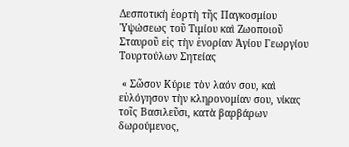Δεσποτικὴ ἑορτὴ τῆς Παγκοσμίου Ὑψώσεως τοῦ Τιμίου καὶ Ζωοποιοῦ Σταυροῦ εἰς τὴν ἐνορίαν Ἁγίου Γεωργίου Τουρτούλων Σητείας

 « Σῶσον Κύριε τὸν λαόν σου, καὶ εὐλόγησον τὴν κληρονομίαν σου, νίκας τοῖς Βασιλεῦσι, κατὰ βαρβάρων δωρούμενος,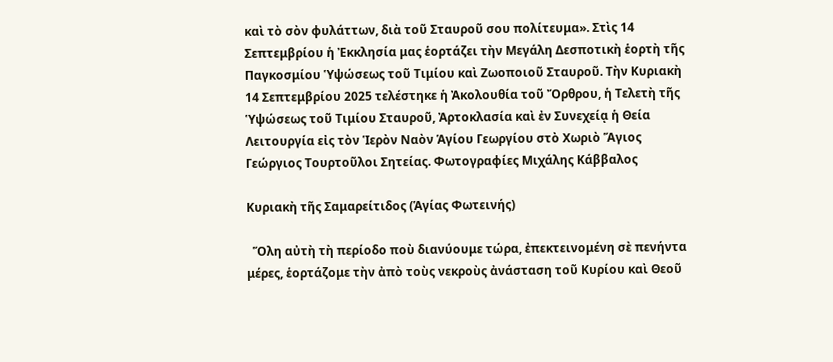καὶ τὸ σὸν φυλάττων, διὰ τοῦ Σταυροῦ σου πολίτευμα». Στὶς 14 Σεπτεμβρίου ἡ Ἐκκλησία μας ἑορτάζει τὴν Μεγάλη Δεσποτικὴ ἑορτὴ τῆς Παγκοσμίου Ὑψώσεως τοῦ Τιμίου καὶ Ζωοποιοῦ Σταυροῦ. Τὴν Κυριακὴ 14 Σεπτεμβρίου 2025 τελέστηκε ἡ Ἀκολουθία τοῦ Ὄρθρου, ἡ Τελετὴ τῆς Ὑψώσεως τοῦ Τιμίου Σταυροῦ, Ἀρτοκλασία καὶ ἐν Συνεχείᾳ ἡ Θεία Λειτουργία εἰς τὸν Ἱερὸν Ναὸν Ἁγίου Γεωργίου στὸ Χωριὸ Ἅγιος Γεώργιος Τουρτοῦλοι Σητείας. Φωτογραφίες Μιχάλης Κάββαλος

Κυριακὴ τῆς Σαμαρείτιδος (Ἁγίας Φωτεινής)

  Ὅλη αὐτὴ τὴ περίοδο ποὺ διανύουμε τώρα, ἐπεκτεινομένη σὲ πενήντα μέρες, ἑορτάζομε τὴν ἀπὸ τοὺς νεκροὺς ἀνάσταση τοῦ Κυρίου καὶ Θεοῦ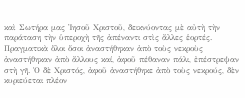καὶ Σωτήρα μας Ἰησοῦ Χριστοῦ, δεικνύοντας μὲ αὐτὴ τὴν παράταση τὴν ὑπεροχὴ τῆς ἀπέναντι στὶς ἄλλες ἑορτές. Πραγματικὰ ὅλοι ὅσοι ἀναστήθηκαν ἀπὸ τοὺς νεκροὺς ἀναστήθηκαν ἀπὸ ἄλλους καί, ἀφοῦ πέθαναν πάλι, ἐπέστρεψαν στὴ γῆ. Ὁ δὲ Χριστός, ἀφοῦ ἀναστήθηκε ἀπὸ τοὺς νεκρούς, δὲν κυριεύεται πλέον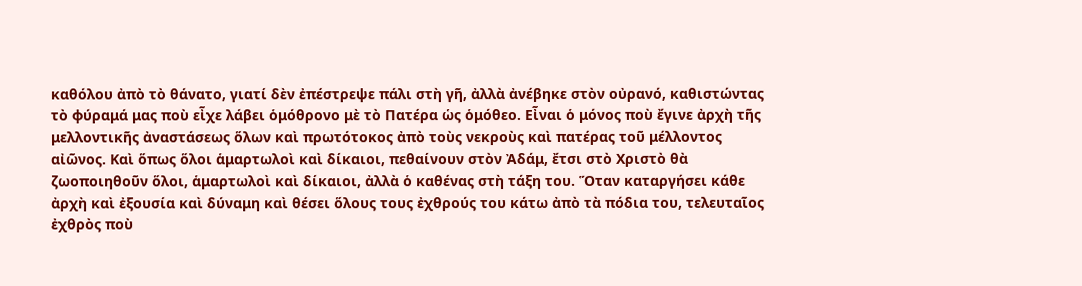καθόλου ἀπὸ τὸ θάνατο, γιατί δὲν ἐπέστρεψε πάλι στὴ γῆ, ἀλλὰ ἀνέβηκε στὸν οὐρανό, καθιστώντας τὸ φύραμά μας ποὺ εἶχε λάβει ὁμόθρονο μὲ τὸ Πατέρα ὡς ὁμόθεο. Εἶναι ὁ μόνος ποὺ ἔγινε ἀρχὴ τῆς μελλοντικῆς ἀναστάσεως ὅλων καὶ πρωτότοκος ἀπὸ τοὺς νεκροὺς καὶ πατέρας τοῦ μέλλοντος αἰῶνος. Καὶ ὅπως ὅλοι ἁμαρτωλοὶ καὶ δίκαιοι, πεθαίνουν στὸν Ἀδάμ, ἔτσι στὸ Χριστὸ θὰ ζωοποιηθοῦν ὅλοι, ἁμαρτωλοὶ καὶ δίκαιοι, ἀλλὰ ὁ καθένας στὴ τάξη του. Ὅταν καταργήσει κάθε ἀρχὴ καὶ ἐξουσία καὶ δύναμη καὶ θέσει ὅλους τους ἐχθρούς του κάτω ἀπὸ τὰ πόδια του, τελευταῖος ἐχθρὸς ποὺ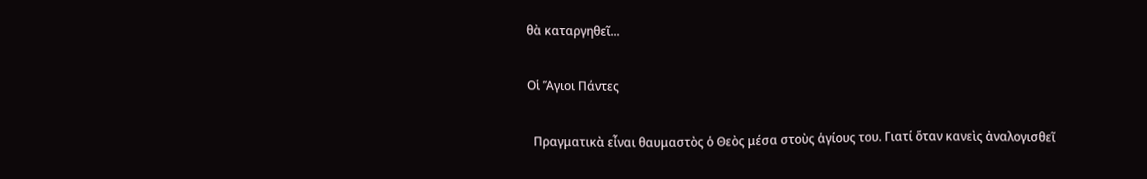θὰ καταργηθεῖ...

Οἱ Ἅγιοι Πάντες

  Πραγματικὰ εἶναι θαυμαστὸς ὁ Θεὸς μέσα στοὺς ἁγίους του. Γιατί ὅταν κανεὶς ἀναλογισθεῖ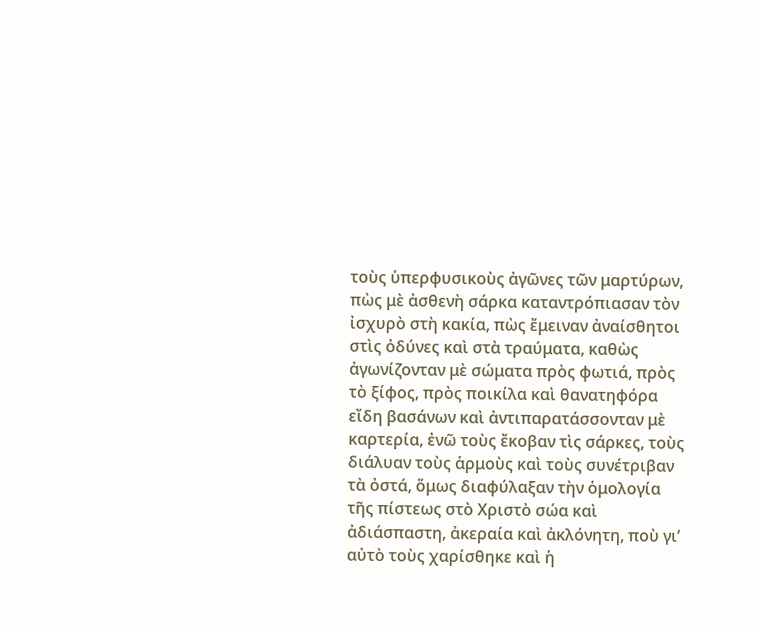τοὺς ὑπερφυσικοὺς ἀγῶνες τῶν μαρτύρων, πὼς μὲ ἀσθενὴ σάρκα καταντρόπιασαν τὸν ἰσχυρὸ στὴ κακία, πὼς ἔμειναν ἀναίσθητοι στὶς ὀδύνες καὶ στὰ τραύματα, καθὼς ἀγωνίζονταν μὲ σώματα πρὸς φωτιά, πρὸς τὸ ξίφος, πρὸς ποικίλα καὶ θανατηφόρα εἴδη βασάνων καὶ ἀντιπαρατάσσονταν μὲ καρτερία, ἐνῶ τοὺς ἔκοβαν τὶς σάρκες, τοὺς διάλυαν τοὺς ἁρμοὺς καὶ τοὺς συνέτριβαν τὰ ὀστά, ὅμως διαφύλαξαν τὴν ὁμολογία τῆς πίστεως στὸ Χριστὸ σώα καὶ ἀδιάσπαστη, ἀκεραία καὶ ἀκλόνητη, ποὺ γι’ αὐτὸ τοὺς χαρίσθηκε καὶ ἡ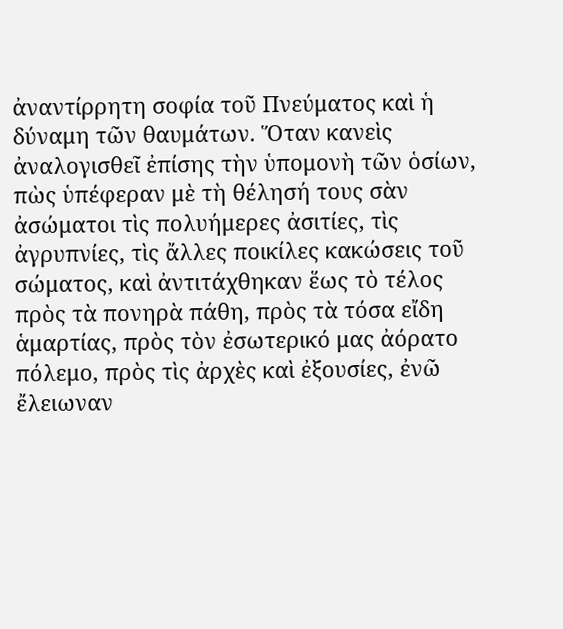ἀναντίρρητη σοφία τοῦ Πνεύματος καὶ ἡ δύναμη τῶν θαυμάτων. Ὅταν κανεὶς ἀναλογισθεῖ ἐπίσης τὴν ὑπομονὴ τῶν ὁσίων, πὼς ὑπέφεραν μὲ τὴ θέλησή τους σὰν ἀσώματοι τὶς πολυήμερες ἀσιτίες, τὶς ἀγρυπνίες, τὶς ἄλλες ποικίλες κακώσεις τοῦ σώματος, καὶ ἀντιτάχθηκαν ἕως τὸ τέλος πρὸς τὰ πονηρὰ πάθη, πρὸς τὰ τόσα εἴδη ἁμαρτίας, πρὸς τὸν ἐσωτερικό μας ἀόρατο πόλεμο, πρὸς τὶς ἀρχὲς καὶ ἐξουσίες, ἐνῶ ἔλειωναν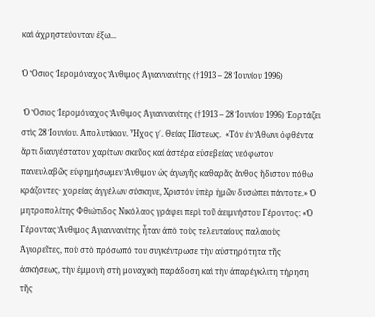καὶ ἀχρηστεύονταν ἐξω...

Ὁ Ὅσιος Ἱερομόναχος Ἄνθιμος Ἀγιαννανίτης (†1913 – 28 Ἰουνίου 1996)

 Ὁ Ὅσιος Ἱερομόναχος Ἄνθιμος Ἀγιαννανίτης (†1913 – 28 Ἰουνίου 1996) Ἑορτάζει στὶς 28 Ἰουνίου. Ἀπολυτίκιον. Ἦχος γ΄. Θείας Πίστεως.  «Τόν ἐν Ἄθωνι ὀφθέντα ἄρτι διαυγέστατον χαρίτων σκεῦος καί ἀστέρα εὐσεβείας νεόφωτον πανευλαβῶς εὐφημήσωμεν Ἄνθιμον ὡς ἀγωγῆς καθαρᾶς ἄνθος ἥδιστον πόθω κράζοντες· χορείας ἀγγέλων σύσκηνε, Χριστόν ὑπὲρ ἡμῶν δυσώπει πάντοτε.» Ὁ μητροπολίτης Φθιώτιδος Νικόλαος γράφει περὶ τοῦ ἀειμνήστου Γέροντος: «Ὁ Γέροντας Ἄνθιμος Ἀγιαννανίτης ἦταν ἀπὸ τοὺς τελευταίους παλαιοὺς Ἁγιορεῖτες, ποὺ στὸ πρόσωπό του συγκέντρωσε τὴν αὐστηρότητα τῆς ἀσκήσεως, τὴν ἐμμονὴ στὴ μοναχικὴ παράδοση καὶ τὴν ἀπαρέγκλιτη τήρηση τῆς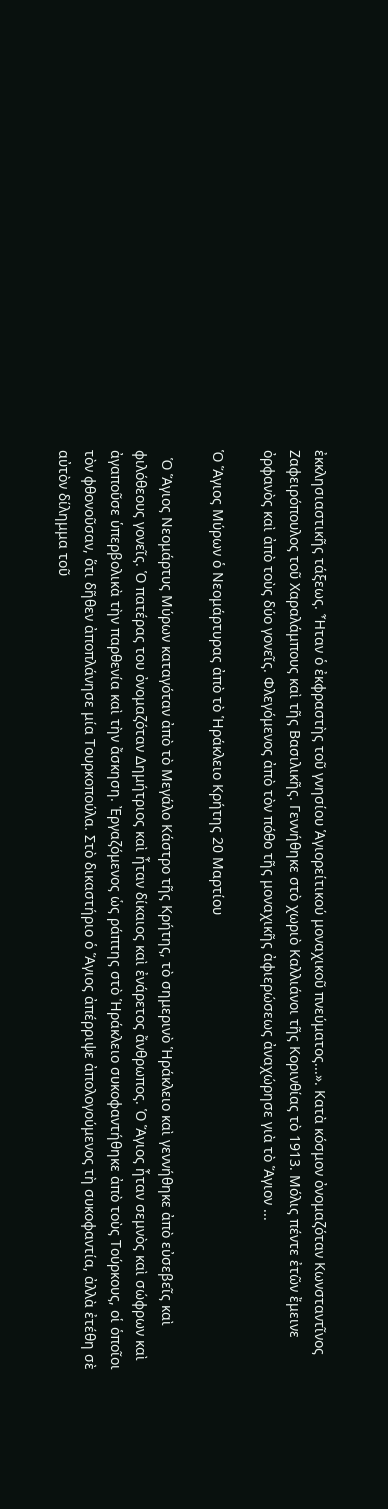ἐκκλησιαστικῆς τάξεως. Ἦταν ὁ ἐκφραστὴς τοῦ γνησίου Ἁγιορείτικού μοναχικοῦ πνεύματος...». Κατὰ κόσμον ὀνομαζόταν Κωνσταντῖνος Ζαφειρόπουλος τοῦ Χαραλάμπους καὶ τῆς Βασιλικῆς. Γεννήθηκε στὸ χωριὸ Καλλιάνοι τῆς Κορινθίας τὸ 1913. Μόλις πέντε ἐτῶν ἔμεινε ὀρφανὸς καὶ ἀπὸ τοὺς δύο γονεῖς. Φλεγόμενος ἀπὸ τὸν πόθο τῆς μοναχικῆς ἀφιερώσεως ἀναχώρησε γιὰ τὸ Ἅγιον ...

Ὁ Ἅγιος Μύρων ὁ Νεομάρτυρας ἀπὸ τὸ Ἡράκλειο Κρήτης 20 Μαρτίου

  Ὁ Ἅγιος Νεομάρτυς Μύρων καταγόταν ἀπὸ τὸ Μεγάλο Κάστρο τῆς Κρήτης, τὸ σημερινὸ Ἡράκλειο καὶ γεννήθηκε ἀπὸ εὐσεβεῖς καὶ φιλόθεους γονεῖς. Ὁ πατέρας του ὀνομαζόταν Δημήτριος καὶ ἦταν δίκαιος καὶ ἐνάρετος ἄνθρωπος. Ὁ Ἅγιος ἦταν σεμνὸς καὶ σώφρων καὶ ἀγαποῦσε ὑπερβολικὰ τὴν παρθενία καὶ τὴν ἄσκηση. Ἐργαζόμενος ὡς ράπτης στὸ Ἡράκλειο συκοφαντήθηκε ἀπὸ τοὺς Τούρκους, οἱ ὁποῖοι τὸν φθονοῦσαν, ὅτι δῆθεν ἀποπλάνησε μία Τουρκοπούλα. Στὸ δικαστήριο ὁ Ἅγιος ἀπέρριψε ἀπολογούμενος τὴ συκοφαντία, ἀλλὰ ἐτέθη σὲ αὐτὸν δίλημμα τοῦ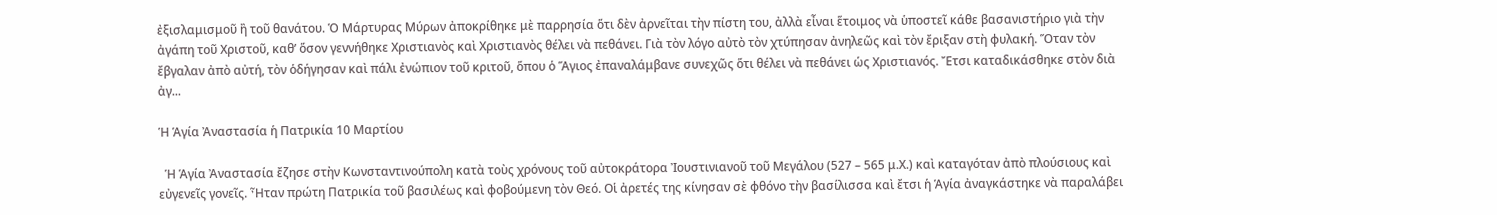ἐξισλαμισμοῦ ἢ τοῦ θανάτου. Ὁ Μάρτυρας Μύρων ἀποκρίθηκε μὲ παρρησία ὅτι δὲν ἀρνεῖται τὴν πίστη του, ἀλλὰ εἶναι ἕτοιμος νὰ ὑποστεῖ κάθε βασανιστήριο γιὰ τὴν ἀγάπη τοῦ Χριστοῦ, καθ’ ὅσον γεννήθηκε Χριστιανὸς καὶ Χριστιανὸς θέλει νὰ πεθάνει. Γιὰ τὸν λόγο αὐτὸ τὸν χτύπησαν ἀνηλεῶς καὶ τὸν ἔριξαν στὴ φυλακή. Ὅταν τὸν ἔβγαλαν ἀπὸ αὐτή, τὸν ὁδήγησαν καὶ πάλι ἐνώπιον τοῦ κριτοῦ, ὅπου ὁ Ἅγιος ἐπαναλάμβανε συνεχῶς ὅτι θέλει νὰ πεθάνει ὡς Χριστιανός. Ἔτσι καταδικάσθηκε στὸν διὰ ἀγ...

Ἡ Ἁγία Ἀναστασία ἡ Πατρικία 10 Μαρτίου

  Ἡ Ἁγία Ἀναστασία ἔζησε στὴν Κωνσταντινούπολη κατὰ τοὺς χρόνους τοῦ αὐτοκράτορα Ἰουστινιανοῦ τοῦ Μεγάλου (527 – 565 μ.Χ.) καὶ καταγόταν ἀπὸ πλούσιους καὶ εὐγενεῖς γονεῖς. Ἦταν πρώτη Πατρικία τοῦ βασιλέως καὶ φοβούμενη τὸν Θεό. Οἱ ἀρετές της κίνησαν σὲ φθόνο τὴν βασίλισσα καὶ ἔτσι ἡ Ἁγία ἀναγκάστηκε νὰ παραλάβει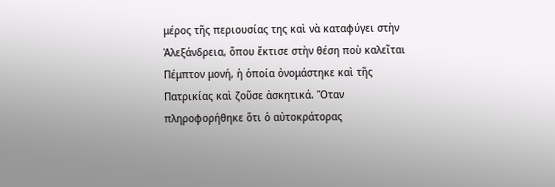μέρος τῆς περιουσίας της καὶ νὰ καταφύγει στὴν Ἀλεξάνδρεια, ὅπου ἔκτισε στὴν θέση ποὺ καλεῖται Πέμπτον μονή, ἡ ὁποία ὀνομάστηκε καὶ τῆς Πατρικίας καὶ ζοῦσε ἀσκητικά. Ὅταν πληροφορήθηκε ὅτι ὁ αὐτοκράτορας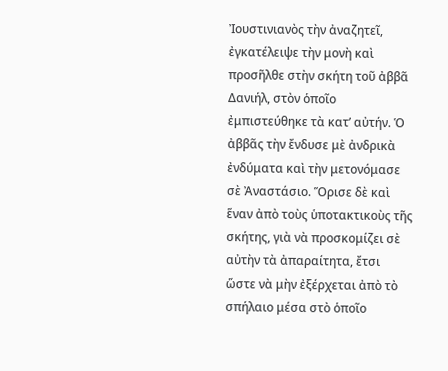Ἰουστινιανὸς τὴν ἀναζητεῖ, ἐγκατέλειψε τὴν μονὴ καὶ προσῆλθε στὴν σκήτη τοῦ ἀββᾶ Δανιήλ, στὸν ὁποῖο ἐμπιστεύθηκε τὰ κατ’ αὐτήν. Ὁ ἀββᾶς τὴν ἔνδυσε μὲ ἀνδρικὰ ἐνδύματα καὶ τὴν μετονόμασε σὲ Ἀναστάσιο. Ὅρισε δὲ καὶ ἕναν ἀπὸ τοὺς ὑποτακτικοὺς τῆς σκήτης, γιὰ νὰ προσκομίζει σὲ αὐτὴν τὰ ἀπαραίτητα, ἔτσι ὥστε νὰ μὴν ἐξέρχεται ἀπὸ τὸ σπήλαιο μέσα στὸ ὁποῖο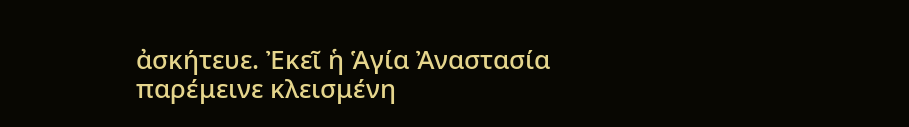ἀσκήτευε. Ἐκεῖ ἡ Ἁγία Ἀναστασία παρέμεινε κλεισμένη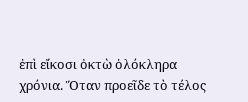ἐπὶ εἴκοσι ὀκτὼ ὁλόκληρα χρόνια. Ὅταν προεῖδε τὸ τέλος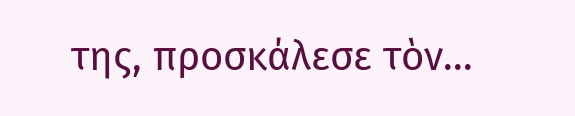της, προσκάλεσε τὸν...